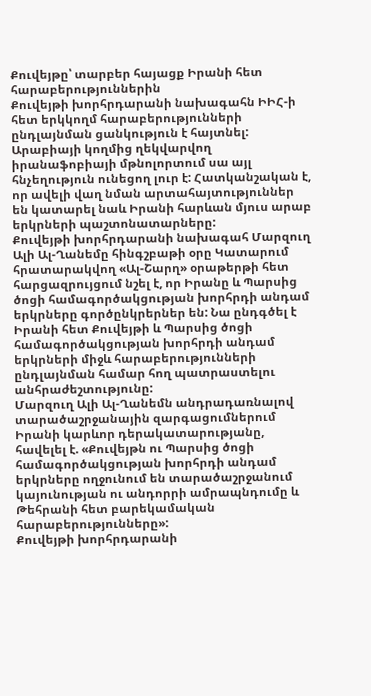Քուվեյթը՝ տարբեր հայացք Իրանի հետ հարաբերություններին
Քուվեյթի խորհրդարանի նախագահն ԻԻՀ-ի հետ երկկողմ հարաբերությունների ընդլայնման ցանկություն է հայտնել:
Արաբիայի կողմից ղեկվարվող իրանաֆոբիայի մթնոլորտում սա այլ հնչեղություն ունեցող լուր է: Հատկանշական է, որ ավելի վաղ նման արտահայտություններ են կատարել նաև Իրանի հարևան մյուս արաբ երկրների պաշտոնատարները:
Քուվեյթի խորհրդարանի նախագահ Մարզուղ Ալի Ալ-Ղանեմը հինգշբաթի օրը Կատարում հրատարակվող «Ալ-Շարղ» օրաթերթի հետ հարցազրույցում նշել է, որ Իրանը և Պարսից ծոցի համագործակցության խորհրդի անդամ երկրները գործընկրերներ են: Նա ընդգծել է Իրանի հետ Քուվեյթի և Պարսից ծոցի համագործակցության խորհրդի անդամ երկրների միջև հարաբերությունների ընդլայնման համար հող պատրաստելու անհրաժեշտությունը:
Մարզուղ Ալի Ալ-Ղանեմն անդրադառնալով տարածաշրջանային զարգացումներում Իրանի կարևոր դերակատարությանը, հավելել է. «Քուվեյթն ու Պարսից ծոցի համագործակցության խորհրդի անդամ երկրները ողջունում են տարածաշրջանում կայունության ու անդորրի ամրապնդումը և Թեհրանի հետ բարեկամական հարաբերությունները»:
Քուվեյթի խորհրդարանի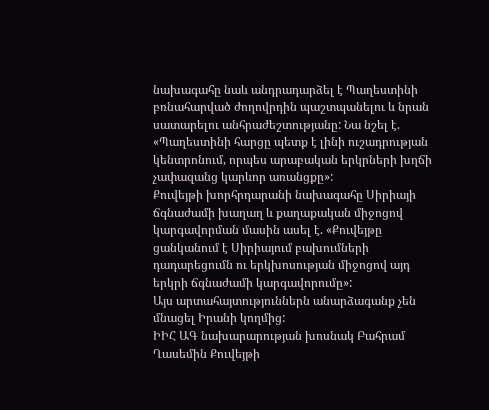նախագահը նաև անդրադարձել է Պաղեստինի բռնահարված ժողովրդին պաշտպանելու և նրան սատարելու անհրաժեշտությանը: Նա նշել է. «Պաղեստինի հարցը պետք է լինի ուշադրության կենտրոնում, որպես արաբական երկրների խղճի չափազանց կարևոր առանցքը»:
Քուվեյթի խորհրդարանի նախագահը Սիրիայի ճգնաժամի խաղաղ և քաղաքական միջոցով կարգավորման մասին ասել է. «Քուվեյթը ցանկանում է Սիրիայում բախումների դադարեցումն ու երկխոսության միջոցով այդ երկրի ճգնաժամի կարգավորումը»:
Այս արտահայտություններն անարձագանք չեն մնացել Իրանի կողմից:
ԻԻՀ ԱԳ նախարարության խոսնակ Բահրամ Ղասեմին Քուվեյթի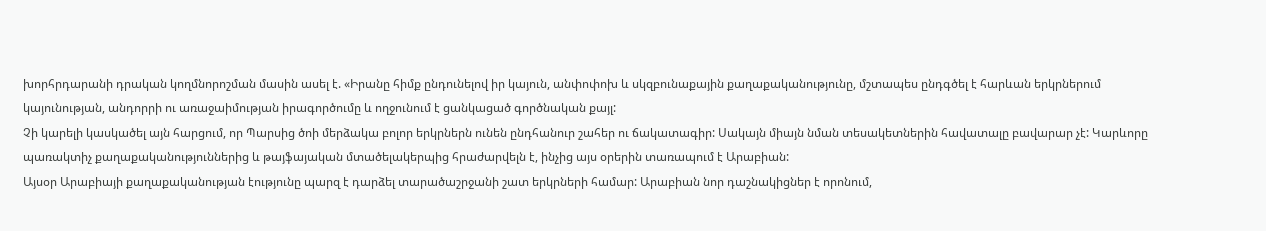խորհրդարանի դրական կողմնորոշման մասին ասել է. «Իրանը հիմք ընդունելով իր կայուն, անփոփոխ և սկզբունաքային քաղաքականությունը, մշտապես ընդգծել է հարևան երկրներում կայունության, անդորրի ու առաջաիմության իրագործումը և ողջունում է ցանկացած գործնական քայլ:
Չի կարելի կասկածել այն հարցում, որ Պարսից ծոի մերձակա բոլոր երկրներն ունեն ընդհանուր շահեր ու ճակատագիր: Սակայն միայն նման տեսակետներին հավատալը բավարար չէ: Կարևորը պառակտիչ քաղաքականություններից և թայֆայական մտածելակերպից հրաժարվելն է, ինչից այս օրերին տառապում է Արաբիան:
Այսօր Արաբիայի քաղաքականության էությունը պարզ է դարձել տարածաշրջանի շատ երկրների համար: Արաբիան նոր դաշնակիցներ է որոնում,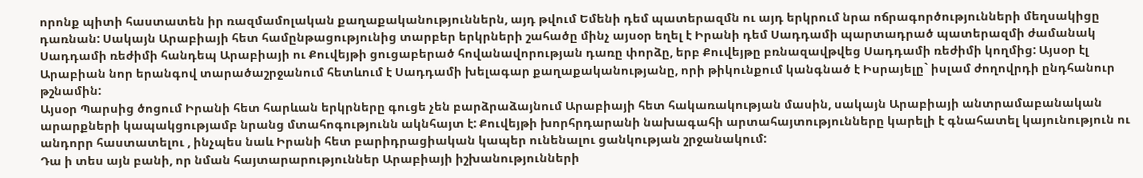որոնք պիտի հաստատեն իր ռազմամոլական քաղաքականություններն, այդ թվում Եմենի դեմ պատերազմն ու այդ երկրում նրա ոճրագործությունների մեղսակիցը դառնան: Սակայն Արաբիայի հետ համընթացությունից տարբեր երկրների շահածը մինչ այսօր եղել է Իրանի դեմ Սադդամի պարտադրած պատերազմի ժամանակ Սադդամի ռեժիմի հանդեպ Արաբիայի ու Քուվեյթի ցուցաբերած հովանավորության դառը փորձը, երբ Քուվեյթը բռնազավթվեց Սադդամի ռեժիմի կողմից: Այսօր էլ Արաբիան նոր երանգով տարածաշրջանում հետևում է Սադդամի խելագար քաղաքականությանը, որի թիկունքում կանգնած է Իսրայելը` իսլամ ժողովրդի ընդհանուր թշնամին:
Այսօր Պարսից ծոցում Իրանի հետ հարևան երկրները գուցե չեն բարձրաձայնում Արաբիայի հետ հակառակության մասին, սակայն Արաբիայի անտրամաբանական արարքների կապակցությամբ նրանց մտահոգությունն ակնհայտ է: Քուվեյթի խորհրդարանի նախագահի արտահայտությունները կարելի է գնահատել կայունություն ու անդորր հաստատելու , ինչպես նաև Իրանի հետ բարիդրացիական կապեր ունենալու ցանկության շրջանակում:
Դա ի տես այն բանի, որ նման հայտարարություններ Արաբիայի իշխանությունների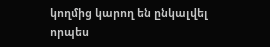կողմից կարող են ընկալվել որպես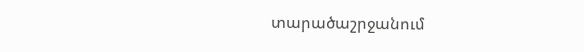տարածաշրջանում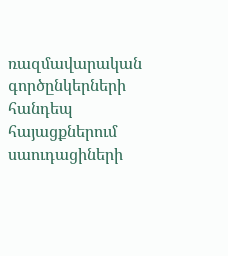ռազմավարական գործընկերների հանդեպ հայացքներում սաուդացիների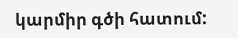կարմիր գծի հատում: